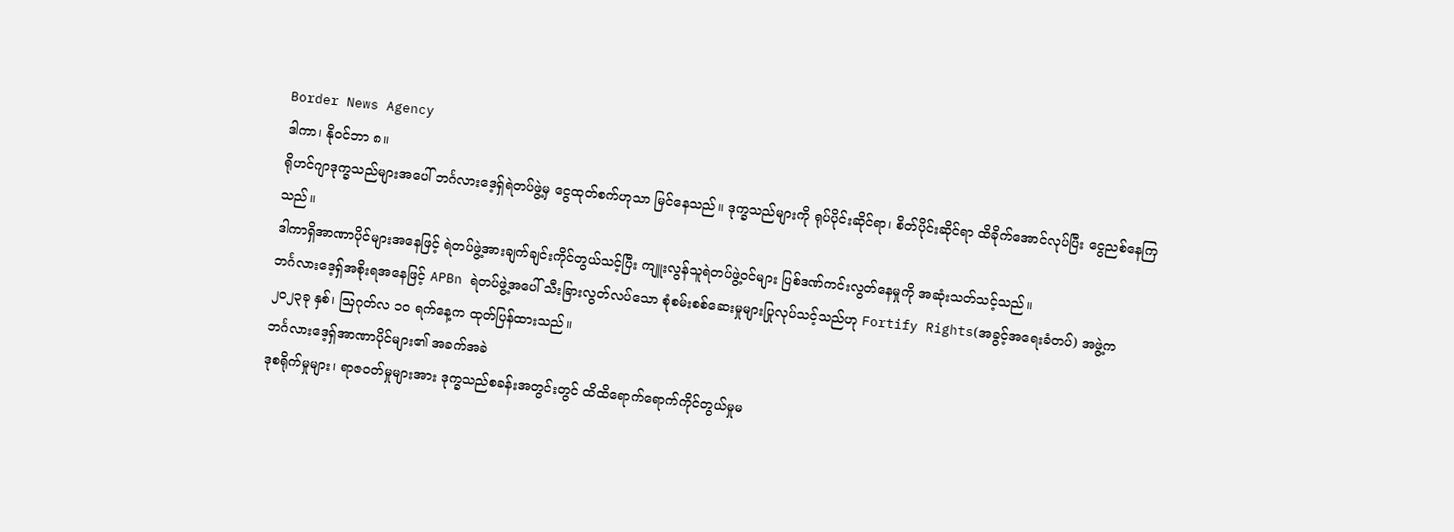Border News Agency
ဒါကာ၊ နိုဝင်ဘာ ၈။
ရိုဟင်ဂျာဒုက္ခသည်များအပေါ် ဘင်္ဂလားဒေ့ရှ်ရဲတပ်ဖွဲ့မှ ငွေထုတ်စက်ဟုသာ မြင်နေသည်။ ဒုက္ခသည်များကို ရုပ်ပိုင်းဆိုင်ရာ၊ စိတ်ပိုင်းဆိုင်ရာ ထိခိုက်အောင်လုပ်ပြီး ငွေညစ်နေကြသည်။
ဒါကာရှိအာဏာပိုင်များအနေဖြင့် ရဲတပ်ဖွဲ့အားချက်ချင်းကိုင်တွယ်သင့်ပြီး ကျူးလွန်သူရဲတပ်ဖွဲ့ဝင်များ ပြစ်ဒဏ်ကင်းလွတ်နေမှုကို အဆုံးသတ်သင့်သည်။
ဘင်္ဂလားဒေ့ရှ်အစိုးရအနေဖြင့် APBn ရဲတပ်ဖွဲ့အပေါ် သီးခြားလွတ်လပ်သော စုံစမ်းစစ်ဆေးမှုများပြုလုပ်သင့်သည်ဟု Fortify Rights(အခွင့်အရေးခံတပ်) အဖွဲ့က ၂၀၂၃ခု နှစ်၊ ဩဂုတ်လ ၁၀ ရက်နေ့က ထုတ်ပြန်ထားသည်။
ဘင်္ဂလားဒေ့ရှ်အာဏာပိုင်များ၏ အခက်အခဲ
ဒုစရိုက်မှုများ၊ ရာဇဝတ်မှုများအား ဒုက္ခသည်စခန်းအတွင်းတွင် ထိထိရောက်ရောက်ကိုင်တွယ်မှုမ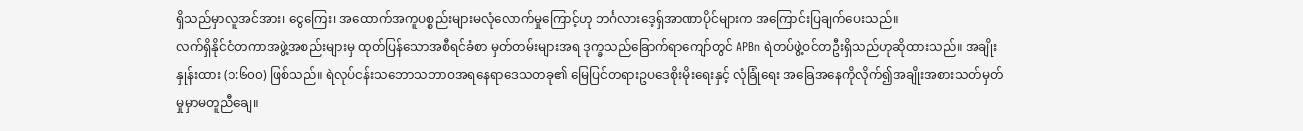ရှိသည်မှာလူအင်အား၊ ငွေကြေး၊ အထောက်အကူပစ္စည်းများမလုံလောက်မှုကြောင့်ဟု ဘင်္ဂလားဒေ့ရှ်အာဏာပိုင်များက အကြောင်းပြချက်ပေးသည်။
လက်ရှိနိုင်ငံတကာအဖွဲ့အစည်းများမှ ထုတ်ပြန်သောအစီရင်ခံစာ မှတ်တမ်းများအရ ဒုက္ခသည်ခြောက်ရာကျော်တွင် APBn ရဲတပ်ဖွဲ့ဝင်တဦးရှိသည်ဟုဆိုထားသည်။ အချိုးနှုန်းထား (၁:၆၀၀) ဖြစ်သည်။ ရဲလုပ်ငန်းသဘောသဘာဝအရနေရာဒေသတခု၏ မြေပြင်တရားဥပဒေစိုးမိုးရေးနှင့် လုံခြုံရေး အခြေအနေကိုလိုက်၍အချိုးအစားသတ်မှတ်မှုမှာမတူညီချေ။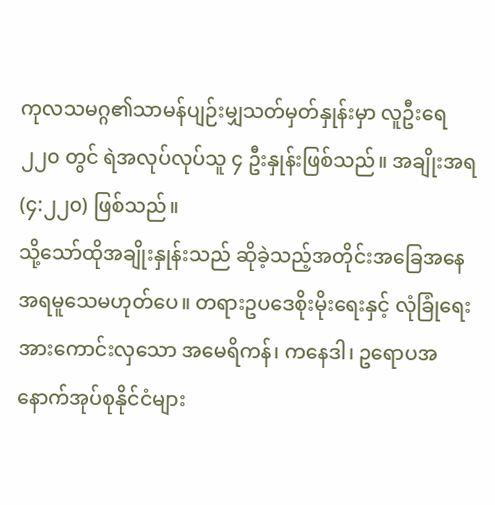ကုလသမဂ္ဂ၏သာမန်ပျဉ်းမျှသတ်မှတ်နှုန်းမှာ လူဦးရေ ၂၂၀ တွင် ရဲအလုပ်လုပ်သူ ၄ ဦးနှုန်းဖြစ်သည်။ အချိုးအရ (၄:၂၂၀) ဖြစ်သည်။
သို့သော်ထိုအချိုးနှုန်းသည် ဆိုခဲ့သည့်အတိုင်းအခြေအနေအရမူသေမဟုတ်ပေ။ တရားဥပဒေစိုးမိုးရေးနှင့် လုံခြုံရေးအားကောင်းလှသော အမေရိကန်၊ ကနေဒါ၊ ဥရောပအနောက်အုပ်စုနိုင်ငံများ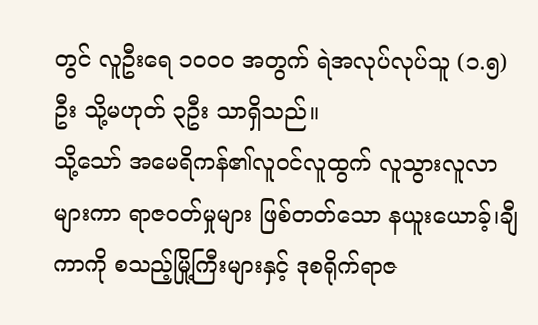တွင် လူဦးရေ ၁၀၀၀ အတွက် ရဲအလုပ်လုပ်သူ (၁.၅)ဦး သို့မဟုတ် ၃ဦး သာရှိသည်။
သို့သော် အမေရိကန်၏လူဝင်လူထွက် လူသွားလူလာများကာ ရာဇဝတ်မှုများ ဖြစ်တတ်သော နယူးယောခ့်၊ချီကာကို စသည့်မြို့ကြီးများနှင့် ဒုစရိုက်ရာဇ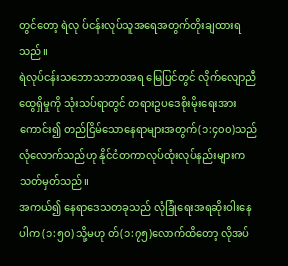တွင်တော့ ရဲလု ပ်ငန်းလုပ်သူအရေအတွက်တိုးချထားရသည်။
ရဲလုပ်ငန်းသဘောသဘာဝအရ မြေပြင်တွင် လိုက်လျောညီထွေရှိမှုကို သုံးသပ်ရာတွင် တရားဥပဒေစိုးမိုးရေးအား ကောင်း၍ တည်ငြိမ်သောနေရာများအတွက်(၁:၄၀၀)သည်လုံလောက်သည်ဟု နိုင်ငံတကာလုပ်ထုံးလုပ်နည်းများက သတ်မှတ်သည်။
အကယ်၍ နေရာဒေသတခုသည် လုံခြုံရေးအရဆိုးဝါးနေပါက (၁:၅၀) သို့မဟု တ်(၁:၇၅)လောက်ထိတော့ လိုအပ်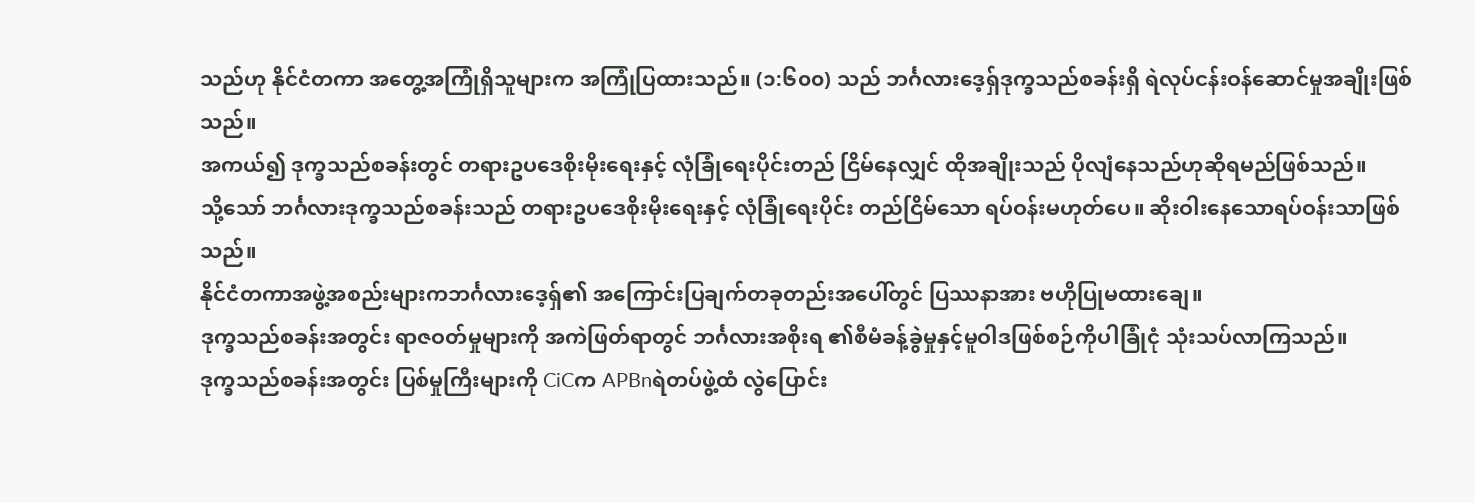သည်ဟု နိုင်ငံတကာ အတွေ့အကြုံရှိသူများက အကြုံပြထားသည်။ (၁:၆၀၀) သည် ဘင်္ဂလားဒေ့ရှ်ဒုက္ခသည်စခန်းရှိ ရဲလုပ်ငန်းဝန်ဆောင်မှုအချိုးဖြစ်သည်။
အကယ်၍ ဒုက္ခသည်စခန်းတွင် တရားဥပဒေစိုးမိုးရေးနှင့် လုံခြုံရေးပိုင်းတည် ငြိမ်နေလျှင် ထိုအချိုးသည် ပိုလျံနေသည်ဟုဆိုရမည်ဖြစ်သည်။
သို့သော် ဘင်္ဂလားဒုက္ခသည်စခန်းသည် တရားဥပဒေစိုးမိုးရေးနှင့် လုံခြုံရေးပိုင်း တည်ငြိမ်သော ရပ်ဝန်းမဟုတ်ပေ။ ဆိုးဝါးနေသောရပ်ဝန်းသာဖြစ်သည်။
နိုင်ငံတကာအဖွဲ့အစည်းများကဘင်္ဂလားဒေ့ရှ်၏ အကြောင်းပြချက်တခုတည်းအပေါ်တွင် ပြဿနာအား ဗဟိုပြုမထားချေ။
ဒုက္ခသည်စခန်းအတွင်း ရာဇဝတ်မှုများကို အကဲဖြတ်ရာတွင် ဘင်္ဂလားအစိုးရ ၏စီမံခန့်ခွဲမှုနှင့်မူဝါဒဖြစ်စဉ်ကိုပါခြုံငုံ သုံးသပ်လာကြသည်။
ဒုက္ခသည်စခန်းအတွင်း ပြစ်မှုကြီးများကို CiCက APBnရဲတပ်ဖွဲ့ထံ လွဲပြောင်း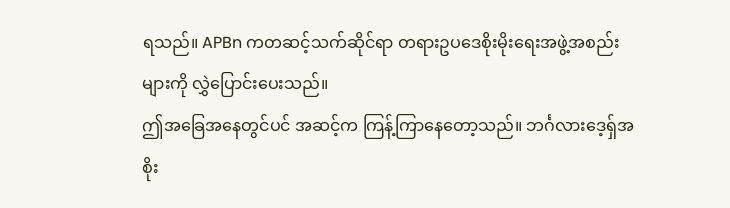ရသည်။ APBn ကတဆင့်သက်ဆိုင်ရာ တရားဥပဒေစိုးမိုးရေးအဖွဲ့အစည်းများကို လွှဲပြောင်းပေးသည်။
ဤအခြေအနေတွင်ပင် အဆင့်က ကြန့်ကြာနေတော့သည်။ ဘင်္ဂလားဒေ့ရှ်အစိုး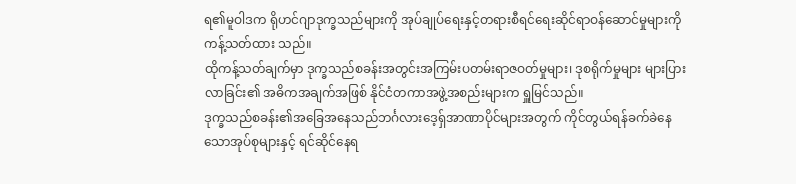ရ၏မူဝါဒက ရိုဟင်ဂျာဒုက္ခသည်များကို အုပ်ချုပ်ရေးနှင့်တရားစီရင်ရေးဆိုင်ရာဝန်ဆောင်မှုများကို ကန့်သတ်ထား သည်။
ထိုကန့်သတ်ချက်မှာ ဒုက္ခသည်စခန်းအတွင်းအကြမ်းပတမ်းရာဇဝတ်မှုများ၊ ဒုစရိုက်မှုများ များပြားလာခြင်း၏ အဓိကအချက်အဖြစ် နိုင်ငံတကာအဖွဲ့အစည်းများက ရှူမြင်သည်။
ဒုက္ခသည်စခန်း၏အခြေအနေသည်ဘင်္ဂလားဒေ့ရှ်အာဏာပိုင်များအတွက် ကိုင်တွယ်ရန်ခက်ခဲနေသောအုပ်စုများနှင့် ရင်ဆိုင်နေရ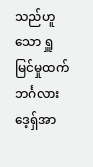သည်ဟူသော ရှူမြင်မှုထက် ဘင်္ဂလားဒေ့ရှ်အာ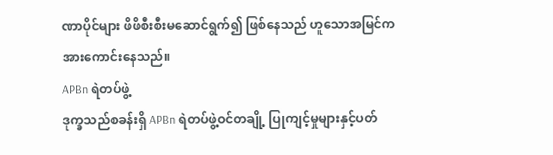ဏာပိုင်များ ဖိဖိစီးစီးမဆောင်ရွက်၍ ဖြစ်နေသည် ဟူသောအမြင်က အားကောင်းနေသည်။
APBn ရဲတပ်ဖွဲ့
ဒုက္ခသည်စခန်းရှိ APBn ရဲတပ်ဖွဲ့ဝင်တချို့ ပြုကျင့်မှုများနှင့်ပတ်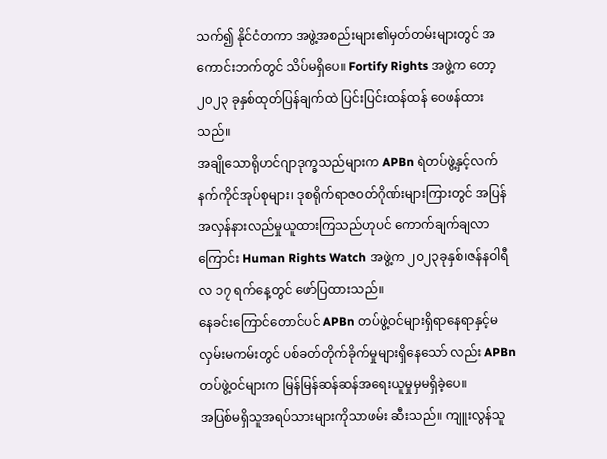သက်၍ နိုင်ငံတကာ အဖွဲ့အစည်းများ၏မှတ်တမ်းများတွင် အကောင်းဘက်တွင် သိပ်မရှိပေ။ Fortify Rights အဖွဲ့က တော့ ၂၀၂၃ ခုနှစ်ထုတ်ပြန်ချက်ထဲ ပြင်းပြင်းထန်ထန် ဝေဖန်ထားသည်။
အချိုသောရိုဟင်ဂျာဒုက္ခသည်များက APBn ရဲတပ်ဖွဲ့နှင့်လက်နက်ကိုင်အုပ်စုများ၊ ဒုစရိုက်ရာဇဝတ်ဂိုဏ်းများကြားတွင် အပြန်အလှန်နားလည်မှုယူထားကြသည်ဟုပင် ကောက်ချက်ချလာကြောင်း Human Rights Watch အဖွဲ့က ၂၀၂၃ခုနှစ်၊ဇန်နဝါရီလ ၁၇ ရက်နေ့တွင် ဖော်ပြထားသည်။
နေခင်းကြောင်တောင်ပင် APBn တပ်ဖွဲ့ဝင်များရှိရာနေရာနှင့်မလှမ်းမကမ်းတွင် ပစ်ခတ်တိုက်ခိုက်မှုများရှိနေသော် လည်း APBn တပ်ဖွဲ့ဝင်များက မြန်မြန်ဆန်ဆန်အရေးယူမှုမှမရှိခဲ့ပေ။
အပြစ်မရှိသူအရပ်သားများကိုသာဖမ်း ဆီးသည်။ ကျူးလွန်သူ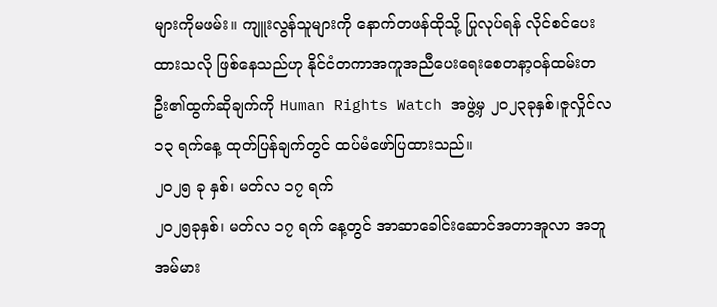များကိုမဖမ်း။ ကျူးလွန်သူများကို နောက်တဖန်ထိုသို့ ပြုလုပ်ရန် လိုင်စင်ပေးထားသလို ဖြစ်နေသည်ဟု နိုင်ငံတကာအကူအညီပေးရေးစေတနာ့ဝန်ထမ်းတဦး၏ထွက်ဆိုချက်ကို Human Rights Watch အဖွဲ့မှ ၂၀၂၃ခုနှစ်၊ဇူလှိုင်လ ၁၃ ရက်နေ့ ထုတ်ပြန်ချက်တွင် ထပ်မံဖော်ပြထားသည်။
၂၀၂၅ ခု နှစ်၊ မတ်လ ၁၇ ရက်
၂၀၂၅ခုနှစ်၊ မတ်လ ၁၇ ရက် နေ့တွင် အာဆာခေါင်းဆောင်အတာအူလာ အဘူအမ်မား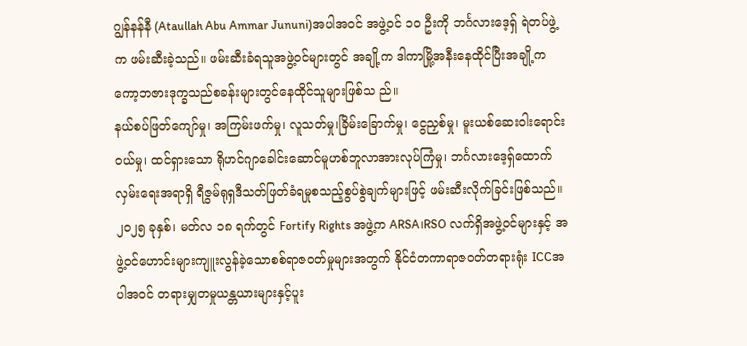ဂျွန်နန်နီ (Ataullah Abu Ammar Jununi)အပါအဝင် အဖွဲ့ဝင် ၁၀ ဦးကို ဘင်္ဂလားဒေ့ရှ် ရဲတပ်ဖွဲ့က ဖမ်းဆီးခဲ့သည်။ ဖမ်းဆီးခံရသူအဖွဲ့ဝင်များတွင် အချို့က ဒါကာမြို့အနီးနေထိုင်ပြီးအချို့က ကော့ဘဇားဒုက္ခသည်စခန်းများတွင်နေထိုင်သူများဖြစ်သ ည်။
နယ်စပ်ဖြတ်ကျော်မှု၊ အကြမ်းဖက်မှု၊ လူသတ်မှု၊ခြိမ်းခြောက်မှု၊ ငွေညှစ်မှု၊ မူးယစ်ဆေးဝါးရောင်းဝယ်မှု၊ ထင်ရှားသော ရိုဟင်ဂျာခေါင်းဆောင်မူဟစ်ဘူလာအားလုပ်ကြံမှု၊ ဘင်္ဂလားဒေ့ရှ်ထောက်လှမ်းရေးအရာရှိ ရီဇွမ်ရုရှဒီသတ်ဖြတ်ခံရမှုစသည့်စွပ်စွဲချက်များဖြင့် ဖမ်းဆီးလိုက်ခြင်းဖြစ်သည်။
၂၀၂၅ ခုနှစ်၊ မတ်လ ၁၈ ရက်တွင် Fortify Rights အဖွဲ့က ARSA၊RSO လက်ရှိအဖွဲ့ဝင်များနှင့် အဖွဲ့ဝင်ဟောင်းများကျူးလွန်ခဲ့သောစစ်ရာဇဝတ်မှုများအတွက် နိုင်ငံတကာရာဇဝတ်တရားရုံး ICCအပါအဝင် တရားမျှတမှုယန္တယားများနှင့်ပူး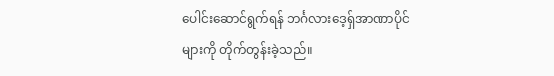ပေါင်းဆောင်ရွက်ရန် ဘင်္ဂလားဒေ့ရှ်အာဏာပိုင်များကို တိုက်တွန်းခဲ့သည်။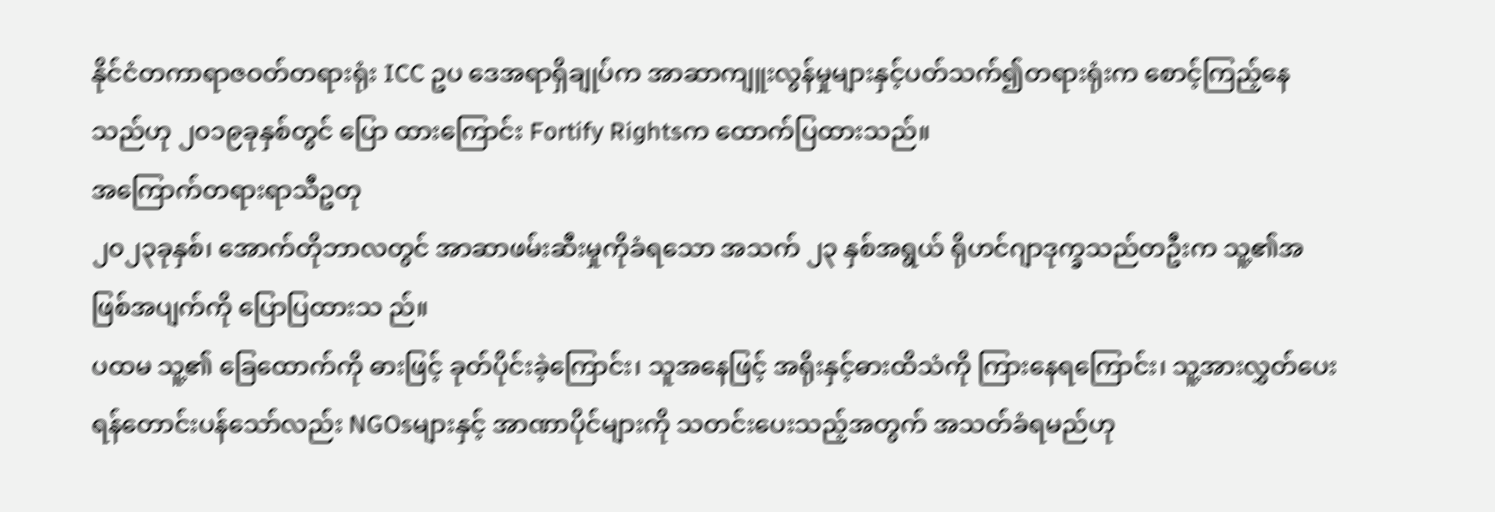နိုင်ငံတကာရာဇဝတ်တရားရုံး ICC ဥပ ဒေအရာရှိချုပ်က အာဆာကျူးလွန်မှုများနှင့်ပတ်သက်၍တရားရုံးက စောင့်ကြည့်နေသည်ဟု ၂၀၁၉ခုနှစ်တွင် ပြော ထားကြောင်း Fortify Rightsက ထောက်ပြထားသည်။
အကြောက်တရားရာသီဥတု
၂၀၂၃ခုနှစ်၊ အောက်တိုဘာလတွင် အာဆာဖမ်းဆီးမှုကိုခံရသော အသက် ၂၃ နှစ်အရွယ် ရိုဟင်ဂျာဒုက္ခသည်တဦးက သူ့၏အဖြစ်အပျက်ကို ပြောပြထားသ ည်။
ပထမ သူ့၏ ခြေထောက်ကို ဓားဖြင့် ခုတ်ပိုင်းခဲ့ကြောင်း၊ သူအနေဖြင့် အရိုးနှင့်ဓားထိသံကို ကြားနေရကြောင်း၊ သူ့အားလွှတ်ပေးရန်တောင်းပန်သော်လည်း NGOsများနှင့် အာဏာပိုင်များကို သတင်းပေးသည့်အတွက် အသတ်ခံရမည်ဟု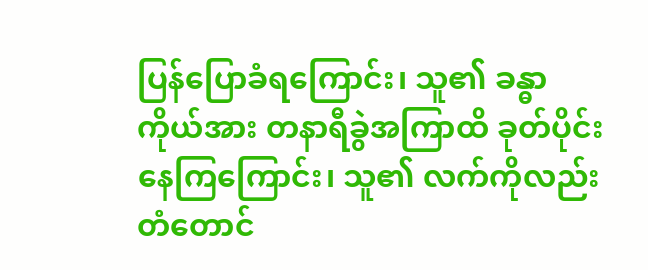ပြန်ပြောခံရကြောင်း၊ သူ၏ ခန္ဓာကိုယ်အား တနာရီခွဲအကြာထိ ခုတ်ပိုင်းနေကြကြောင်း၊ သူ၏ လက်ကိုလည်း တံတောင်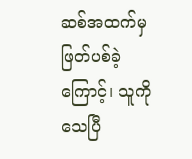ဆစ်အထက်မှဖြတ်ပစ်ခဲ့ကြောင့်၊ သူကိုသေပြီ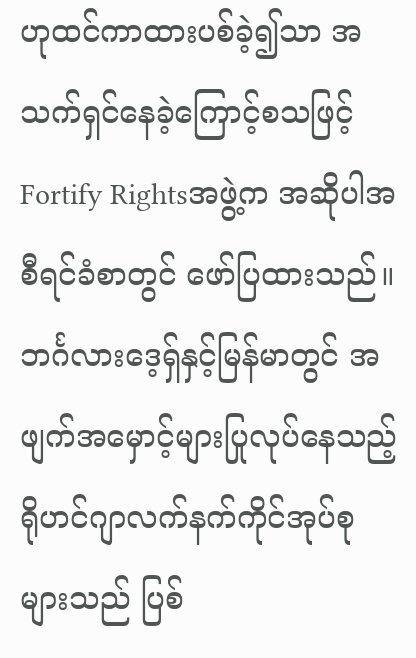ဟုထင်ကာထားပစ်ခဲ့၍သာ အသက်ရှင်နေခဲ့ကြောင့်စသဖြင့် Fortify Rightsအဖွဲ့က အဆိုပါအစီရင်ခံစာတွင် ဖော်ပြထားသည်။
ဘင်္ဂလားဒေ့ရှ်နှင့်မြန်မာတွင် အဖျက်အမှောင့်များပြုလုပ်နေသည့် ရိုဟင်ဂျာလက်နက်ကိုင်အုပ်စုများသည် ပြစ်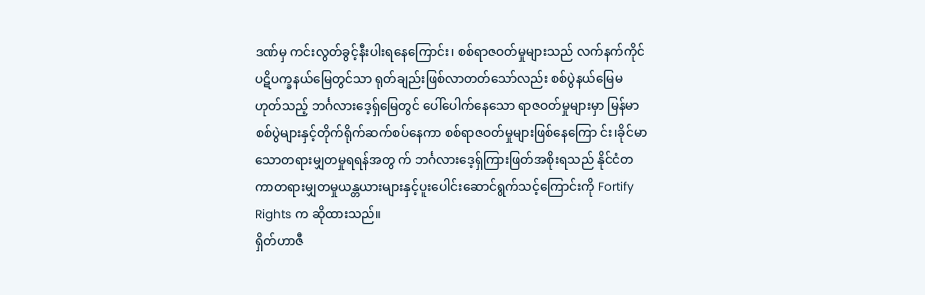ဒဏ်မှ ကင်းလွတ်ခွင့်နီးပါးရနေကြောင်း၊ စစ်ရာဇဝတ်မှုများသည် လက်နက်ကိုင်ပဋိပက္ခနယ်မြေတွင်သာ ရုတ်ချည်းဖြစ်လာတတ်သော်လည်း စစ်ပွဲနယ်မြေမဟုတ်သည့် ဘင်္ဂလားဒေ့ရှ်မြေတွင် ပေါ်ပေါက်နေသော ရာဇဝတ်မှုများမှာ မြန်မာစစ်ပွဲများနှင့်တိုက်ရိုက်ဆက်စပ်နေကာ စစ်ရာဇဝတ်မှုများဖြစ်နေကြော င်း၊ခိုင်မာသောတရားမျှတမှုရရန်အတွ က် ဘင်္ဂလားဒေ့ရှ်ကြားဖြတ်အစိုးရသည် နိုင်ငံတကာတရားမျှတမှုယန္တယားများနှင့်ပူးပေါင်းဆောင်ရွက်သင့်ကြောင်းကို Fortify Rights က ဆိုထားသည်။
ရှိတ်ဟာဇီ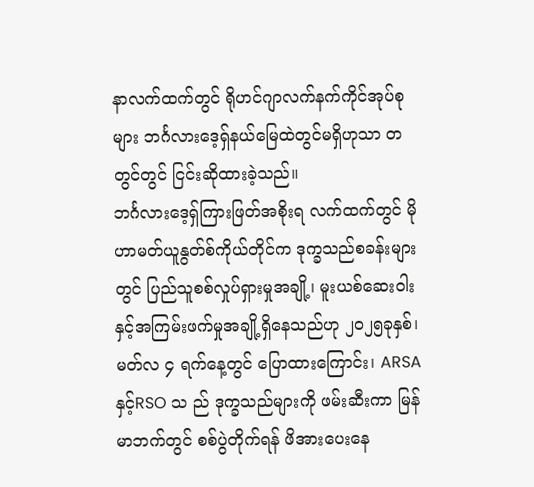နာလက်ထက်တွင် ရိုဟင်ဂျာလက်နက်ကိုင်အုပ်စုများ ဘင်္ဂလားဒေ့ရှ်နယ်မြေထဲတွင်မရှိဟုသာ တတွင်တွင် ငြင်းဆိုထားခဲ့သည်။
ဘင်္ဂလားဒေ့ရှ်ကြားဖြတ်အစိုးရ လက်ထက်တွင် မိုဟာမတ်ယူနွတ်စ်ကိုယ်တိုင်က ဒုက္ခသည်စခန်းများတွင် ပြည်သူစစ်လှုပ်ရှားမှုအချို့၊ မူးယစ်ဆေးဝါးနှင့်အကြမ်းဖက်မှုအချို့ရှိနေသည်ဟု ၂၀၂၅ခုနှစ်၊ မတ်လ ၄ ရက်နေ့တွင် ပြောထားကြောင်း၊ ARSA နှင့်RSO သ ည် ဒုက္ခသည်များကို ဖမ်းဆီးကာ မြန်မာဘက်တွင် စစ်ပွဲတိုက်ရန် ဖိအားပေးနေ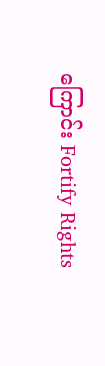ကြောင်း Fortify Rights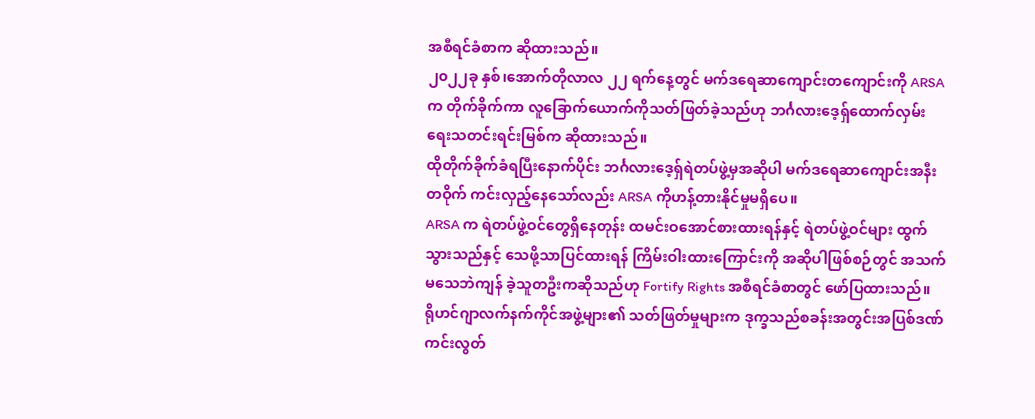အစီရင်ခံစာက ဆိုထားသည်။
၂၀၂၂ခု နှစ်၊အောက်တိုလာလ ၂၂ ရက်နေ့တွင် မက်ဒရေဆာကျောင်းတကျောင်းကို ARSA က တိုက်ခိုက်ကာ လူခြောက်ယောက်ကိုသတ်ဖြတ်ခဲ့သည်ဟု ဘင်္ဂလားဒေ့ရှ်ထောက်လှမ်းရေးသတင်းရင်းမြစ်က ဆိုထားသည်။
ထိုတိုက်ခိုက်ခံရပြီးနောက်ပိုင်း ဘင်္ဂလားဒေ့ရှ်ရဲတပ်ဖွဲ့မှအဆိုပါ မက်ဒရေဆာကျောင်းအနီးတဝိုက် ကင်းလှည့်နေသော်လည်း ARSA ကိုဟန့်တားနိုင်မှုမရှိပေ။
ARSA က ရဲတပ်ဖွဲ့ဝင်တွေရှိနေတုန်း ထမင်းဝအောင်စားထားရန်နှင့် ရဲတပ်ဖွဲ့ဝင်များ ထွက်သွားသည်နှင့် သေဖို့သာပြင်ထားရန် ကြိမ်းဝါးထားကြောင်းကို အဆိုပါဖြစ်စဉ်တွင် အသက်မသေဘဲကျန် ခဲ့သူတဦးကဆိုသည်ဟု Fortify Rights အစီရင်ခံစာတွင် ဖော်ပြထားသည်။
ရိုဟင်ဂျာလက်နက်ကိုင်အဖွဲ့များ၏ သတ်ဖြတ်မှုများက ဒုက္ခသည်စခန်းအတွင်းအပြစ်ဒဏ်ကင်းလွတ်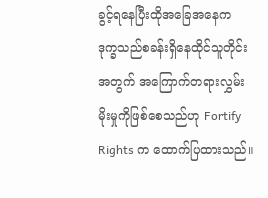ခွင့်ရနေပြီးထိုအခြေအနေက ဒုက္ခသည်စခန်းရှိနေထိုင်သူတိုင်းအတွက် အကြောက်တရားလွှမ်းမိုးမှုကိုဖြစ်စေသည်ဟု Fortify Rights က ထောက်ပြထားသည်။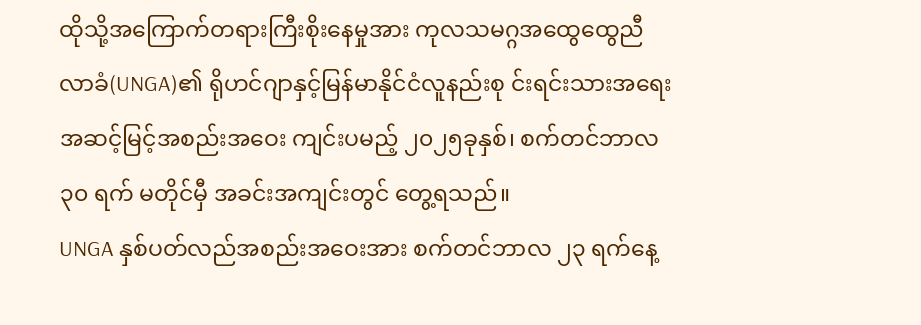ထိုသို့အကြောက်တရားကြီးစိုးနေမှုအား ကုလသမဂ္ဂအထွေထွေညီလာခံ(UNGA)၏ ရိုဟင်ဂျာနှင့်မြန်မာနိုင်ငံလူနည်းစု င်းရင်းသားအရေးအဆင့်မြင့်အစည်းအဝေး ကျင်းပမည့် ၂၀၂၅ခုနှစ်၊ စက်တင်ဘာလ ၃၀ ရက် မတိုင်မှီ အခင်းအကျင်းတွင် တွေ့ရသည်။
UNGA နှစ်ပတ်လည်အစည်းအဝေးအား စက်တင်ဘာလ ၂၃ ရက်နေ့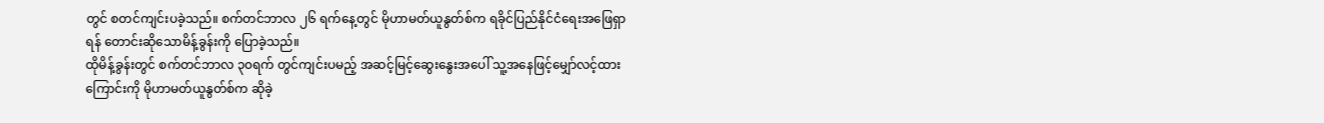တွင် စတင်ကျင်းပခဲ့သည်။ စက်တင်ဘာလ ၂၆ ရက်နေ့တွင် မိုဟာမတ်ယူနွတ်စ်က ရခိုင်ပြည်နိုင်ငံရေးအဖြေရှာရန် တောင်းဆိုသောမိန့်ခွန်းကို ပြောခဲ့သည်။
ထိုမိန့်ခွန်းတွင် စက်တင်ဘာလ ၃၀ရက် တွင်ကျင်းပမည့် အဆင့်မြင့်ဆွေးနွေးအပေါ် သူ့အနေဖြင့်မျှော်လင့်ထားကြောင်းကို မိုဟာမတ်ယူနွတ်စ်က ဆိုခဲ့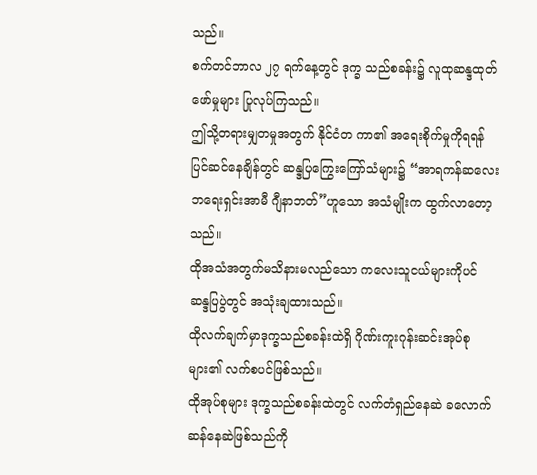သည်။
စက်တင်ဘာလ ၂၇ ရက်နေ့တွင် ဒုက္ခ သည်စခန်း၌ လူထုဆန္ဒထုတ်ဖော်မှုများ ပြုလုပ်ကြသည်။
ဤသို့တရားမျှတမှုအတွက် နိုင်ငံတ ကာ၏ အရေးစိုက်မှုကိုရရန် ပြင်ဆင်နေချိန်တွင် ဆန္ဒပြကြွေးကြော်သံများ၌ “အာရကန်ဆလေးဘရေးရှင်းအာမီ ဂျီနာဘတ်”ဟူသော အသံမျိုးက ထွက်လာတော့သည်။
ထိုအသံအတွက်မသိနားမလည်သော ကလေးသူငယ်များကိုပင် ဆန္ဒပြပွဲတွင် အသုံးချထားသည်။
ထိုလက်ချက်မှာဒုက္ခသည်စခန်းထဲရှိ ဂိုဏ်းကူးဂုန်းဆင်းအုပ်စုများ၏ လက်စပင်ဖြစ်သည်။
ထိုအုပ်စုများ ဒုက္ခသည်စခန်းထဲတွင် လက်တံရှည်နေဆဲ ခလောက်ဆန်နေဆဲဖြစ်သည်ကို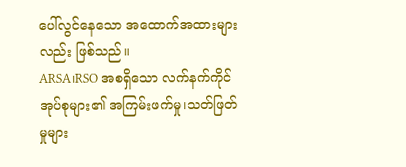ပေါ်လွင်နေသော အထောက်အထားများလည်း ဖြစ်သည်။
ARSA၊RSO အစရှိသော လက်နက်ကိုင်အုပ်စုများ၏ အကြမ်းဖက်မှု၊သတ်ဖြတ်မှုများ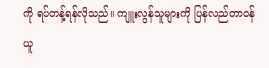ကို ရပ်တန့်ရန်လိုသည်။ ကျူးလွန်သူများကို ပြန်လည်တာဝန်ယူ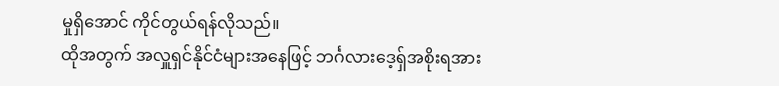မှုရှိအောင် ကိုင်တွယ်ရန်လိုသည်။
ထိုအတွက် အလှူရှင်နိုင်ငံများအနေဖြင့် ဘင်္ဂလားဒေ့ရှ်အစိုးရအား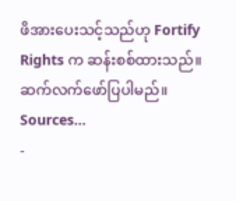ဖိအားပေးသင့်သည်ဟု Fortify Rights က ဆန်းစစ်ထားသည်။
ဆက်လက်ဖော်ပြပါမည်။
Sources…
-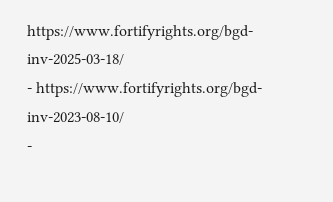https://www.fortifyrights.org/bgd-inv-2025-03-18/
- https://www.fortifyrights.org/bgd-inv-2023-08-10/
-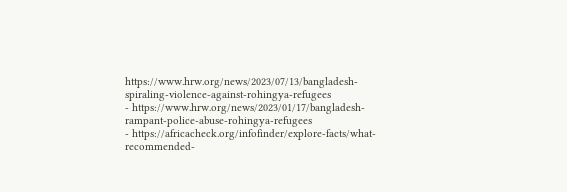https://www.hrw.org/news/2023/07/13/bangladesh-spiraling-violence-against-rohingya-refugees
- https://www.hrw.org/news/2023/01/17/bangladesh-rampant-police-abuse-rohingya-refugees
- https://africacheck.org/infofinder/explore-facts/what-recommended-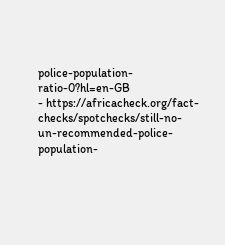police-population-ratio-0?hl=en-GB
- https://africacheck.org/fact-checks/spotchecks/still-no-un-recommended-police-population-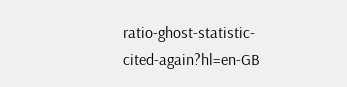ratio-ghost-statistic-cited-again?hl=en-GB